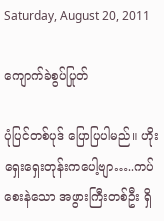Saturday, August 20, 2011

ကျောက်ခဲစွပ်ပြုတ်

ပုံပြင်တစ်ပုဒ် ပြောပြပါမည်။ ဟိုးရှေးရှေးတုန်းကပေါ့ဗျာ…..ကပ်စေးနဲသော အဖွားကြီးတစ်ဦး ရှိ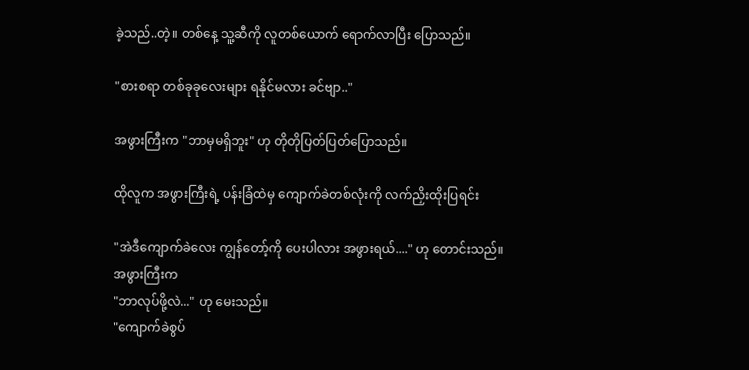ခဲ့သည်..တဲ့။ တစ်နေ့ သူ့ဆီကို လူတစ်ယောက် ရောက်လာပြီး ပြောသည်။

"စားစရာ တစ်ခုခုလေးများ ရနိုင်မလား ခင်ဗျာ.."

အဖွားကြီးက "ဘာမှမရှိဘူး" ဟု တိုတိုပြတ်ပြတ်ပြောသည်။

ထိုလူက အဖွားကြီးရဲ့ ပန်းခြံထဲမှ ကျောက်ခဲတစ်လုံးကို လက်ညှိးထိုးပြရင်း

"အဲဒီကျောက်ခဲလေး ကျွန်တော့်ကို ပေးပါလား အဖွားရယ်...." ဟု တောင်းသည်။
အဖွားကြီးက
"ဘာလုပ်ဖို့လဲ..." ဟု မေးသည်။
"ကျောက်ခဲစွပ်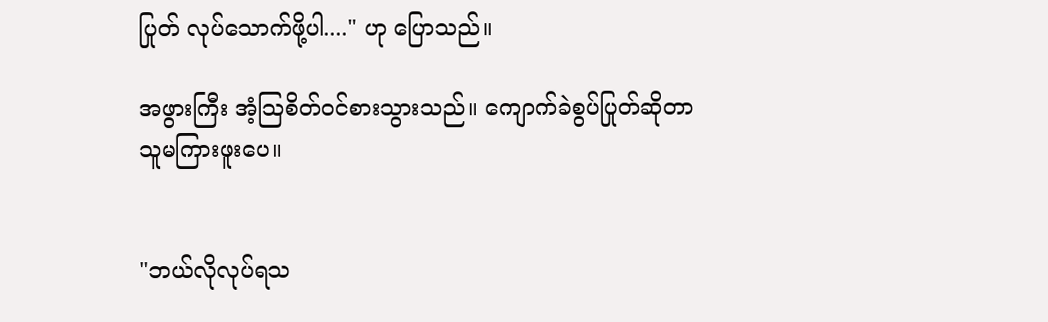ပြုတ် လုပ်သောက်ဖို့ပါ...." ဟု ပြောသည်။

အဖွားကြီး အံ့သြစိတ်ဝင်စားသွားသည်။ ကျောက်ခဲစွပ်ပြုတ်ဆိုတာ သူမကြားဖူးပေ။


"ဘယ်လိုလုပ်ရသ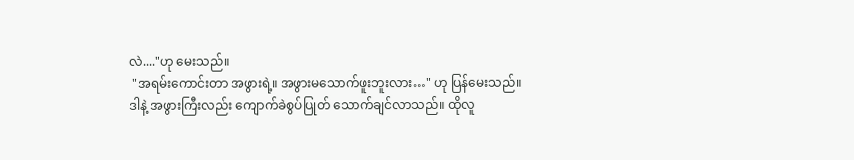လဲ...."ဟု မေးသည်။
 "အရမ်းကောင်းတာ အဖွားရဲ့။ အဖွားမသောက်ဖူးဘူးလား…" ဟု ပြန်မေးသည်။
ဒါနဲ့ အဖွားကြီးလည်း ကျောက်ခဲစွပ်ပြုတ် သောက်ချင်လာသည်။ ထိုလူ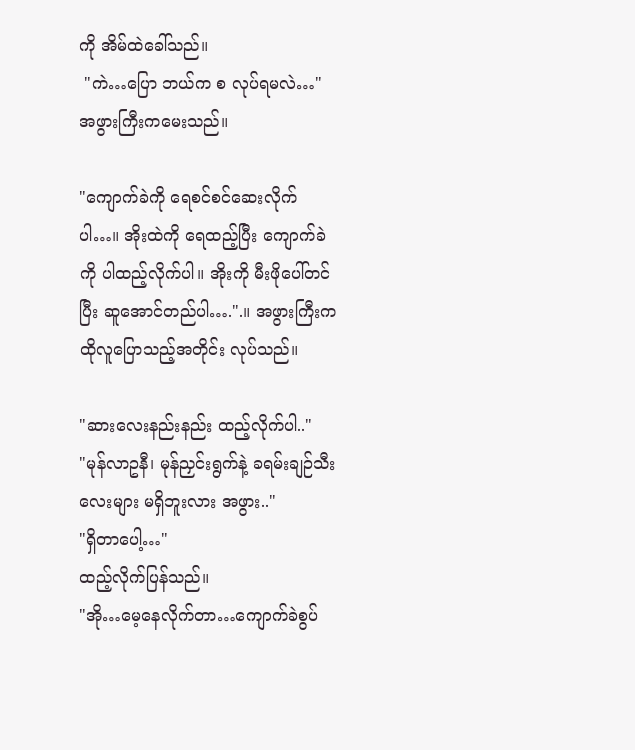ကို အိမ်ထဲခေါ်သည်။
 "ကဲ…ပြော ဘယ်က စ လုပ်ရမလဲ…" အဖွားကြီးကမေးသည်။

"ကျောက်ခဲကို ရေစင်စင်ဆေးလိုက်ပါ…။ အိုးထဲကို ရေထည့်ပြီး ကျောက်ခဲကို ပါထည့်လိုက်ပါ။ အိုးကို မီးဖိုပေါ်တင်ပြီး ဆူအောင်တည်ပါ….".။ အဖွားကြီးက ထိုလူပြောသည့်အတိုင်း လုပ်သည်။

"ဆားလေးနည်းနည်း ထည့်လိုက်ပါ.."
"မုန်လာဥနီ၊ မုန်ညှင်းရွက်နဲ့ ခရမ်းချဉ်သီးလေးများ မရှိဘူးလား အဖွား.."
"ရှိတာပေါ့…"
ထည့်လိုက်ပြန်သည်။
"အို…မေ့နေလိုက်တာ…ကျောက်ခဲစွပ်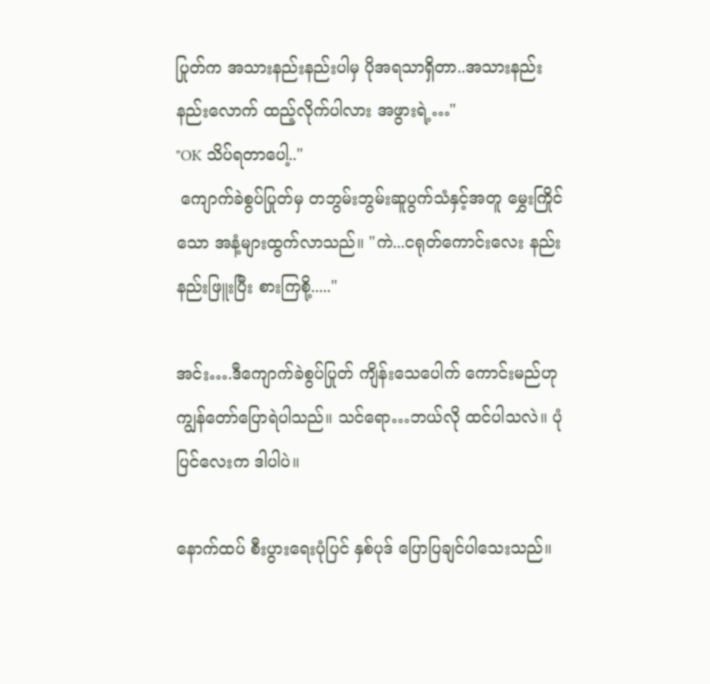ပြုတ်က အသားနည်းနည်းပါမှ ပိုအရသာရှိတာ..အသားနည်းနည်းလောက် ထည့်လိုက်ပါလား အဖွားရဲ့…"
"OK သိပ်ရတာပေါ့.."
 ကျောက်ခဲစွပ်ပြုတ်မှ တဘွမ်းဘွမ်းဆူပွက်သံနှင့်အတူ မွှေးကြိုင်သော အနံ့များထွက်လာသည်။ "ကဲ...ငရုတ်ကောင်းလေး နည်းနည်းဖြူးပြီး စားကြစို့....."

အင်း….ဒီကျောက်ခဲစွပ်ပြုတ် ကျိန်းသေပေါက် ကောင်းမည်ဟု ကျွန်တော်ပြောရဲပါသည်။ သင်ရော…ဘယ်လို ထင်ပါသလဲ။ ပုံပြင်လေးက ဒါပါပဲ။

နောက်ထပ် စီးပွားရေးပုံပြင် နှစ်ပုဒ် ပြောပြချင်ပါသေးသည်။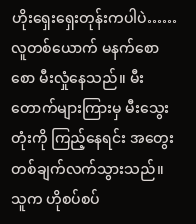ဟိုးရှေးရှေးတုန်းကပါပဲ…… လူတစ်ယောက် မနက်စောစော မီးလှုံနေသည်။ မီးတောက်များကြားမှ မီးသွေးတုံးကို ကြည့်နေရင်း အတွေးတစ်ချက်လက်သွားသည်။ သူက ဟိုစပ်စပ်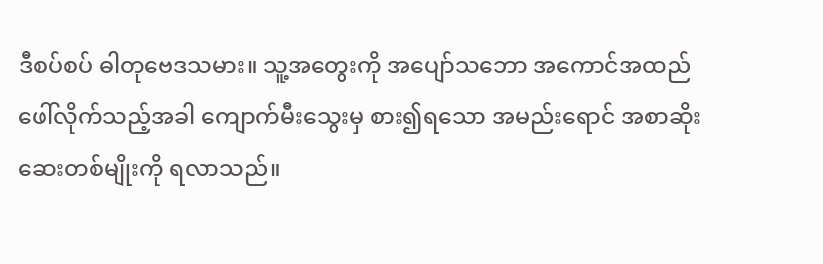ဒီစပ်စပ် ဓါတုဗေဒသမား။ သူ့အတွေးကို အပျော်သဘော အကောင်အထည်ဖေါ်လိုက်သည့်အခါ ကျောက်မီးသွေးမှ စား၍ရသော အမည်းရောင် အစာဆိုးဆေးတစ်မျိုးကို ရလာသည်။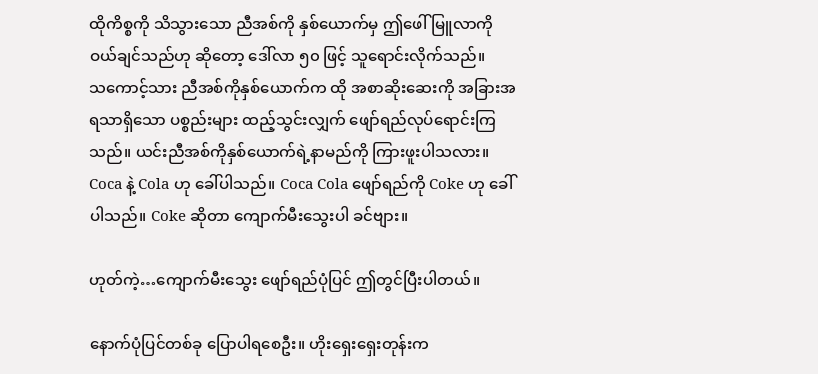ထိုကိစ္စကို သိသွားသော ညီအစ်ကို နှစ်ယောက်မှ ဤဖေါ်မြူလာကို ဝယ်ချင်သည်ဟု ဆိုတော့ ဒေါ်လာ ၅၀ ဖြင့် သူရောင်းလိုက်သည်။
သကောင့်သား ညီအစ်ကိုနှစ်ယောက်က ထို အစာဆိုးဆေးကို အခြားအရသာရှိသော ပစ္စည်းများ ထည့်သွင်းလျှက် ဖျော်ရည်လုပ်ရောင်းကြသည်။ ယင်းညီအစ်ကိုနှစ်ယောက်ရဲ့နာမည်ကို ကြားဖူးပါသလား။ Coca နဲ့ Cola ဟု ခေါ်ပါသည်။ Coca Cola ဖျော်ရည်ကို Coke ဟု ခေါ်ပါသည်။ Coke ဆိုတာ ကျောက်မီးသွေးပါ ခင်ဗျား။

ဟုတ်ကဲ့…ကျောက်မီးသွေး ဖျော်ရည်ပုံပြင် ဤတွင်ပြီးပါတယ်။

နောက်ပုံပြင်တစ်ခု ပြောပါရစေဦး။ ဟိုးရှေးရှေးတုန်းက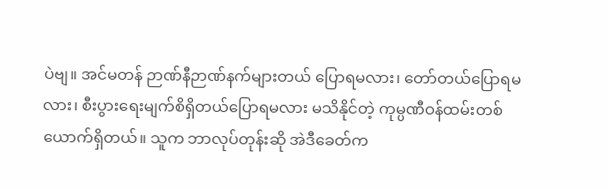ပဲဗျ။ အင်မတန် ဉာဏ်နီဉာဏ်နက်များတယ် ပြောရမလား၊ တော်တယ်ပြောရမလား၊ စီးပွားရေးမျက်စိရှိတယ်ပြောရမလား မသိနိုင်တဲ့ ကုမ္ပဏီဝန်ထမ်းတစ်ယောက်ရှိတယ်။ သူက ဘာလုပ်တုန်းဆို အဲဒီခေတ်က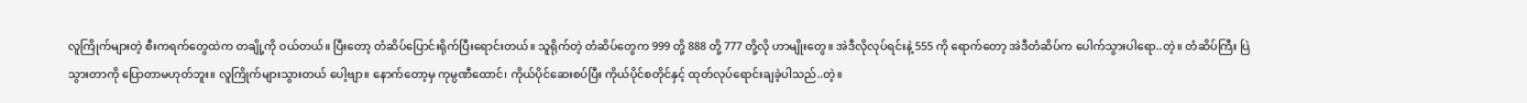လူကြိုက်များတဲ့ စီးကရက်တွေထဲက တချို့ကို ဝယ်တယ်။ ပြီးတော့ တံဆိပ်ပြောင်းရိုက်ပြီးရောင်းတယ်။ သူရိုက်တဲ့ တံဆိပ်တွေက 999 တို့ 888 တို့ 777 တို့လို ဟာမျိုးတွေ။ အဲဒီလိုလုပ်ရင်းနဲ့ 555 ကို ရောက်တော့ အဲဒီတံဆိပ်က ပေါက်သွားပါရော..တဲ့။ တံဆိပ်ကြီး ပြဲသွားတာကို ပြောတာမဟုတ်ဘူး။ လူကြိုက်များသွားတယ် ပေါ့ဗျာ။ နောက်တော့မှ ကုမ္ပဏီထောင်၊ ကိုယ်ပိုင်ဆေးစပ်ပြီး ကိုယ်ပိုင်စတိုင်နှင့် ထုတ်လုပ်ရောင်းချခဲ့ပါသည်..တဲ့။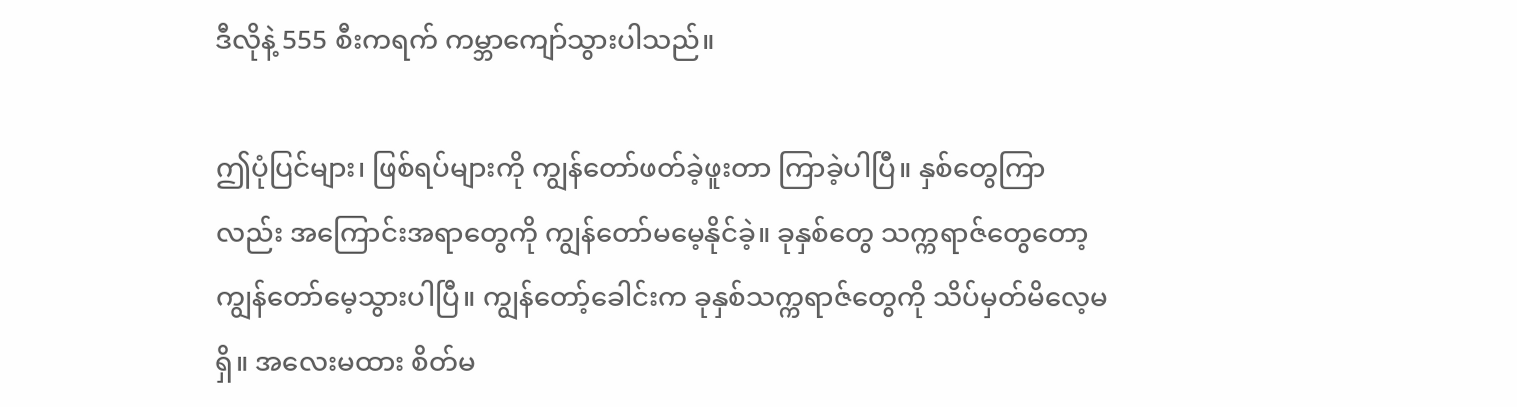ဒီလိုနဲ့ 555 စီးကရက် ကမ္ဘာကျော်သွားပါသည်။

ဤပုံပြင်များ၊ ဖြစ်ရပ်များကို ကျွန်တော်ဖတ်ခဲ့ဖူးတာ ကြာခဲ့ပါပြီ။ နှစ်တွေကြာလည်း အကြောင်းအရာတွေကို ကျွန်တော်မမေ့နိုင်ခဲ့။ ခုနှစ်တွေ သက္ကရာဇ်တွေတော့ ကျွန်တော်မေ့သွားပါပြီ။ ကျွန်တော့်ခေါင်းက ခုနှစ်သက္ကရာဇ်တွေကို သိပ်မှတ်မိလေ့မရှိ။ အလေးမထား စိတ်မ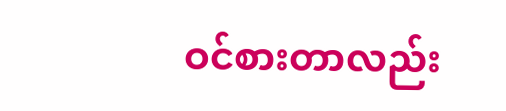ဝင်စားတာလည်း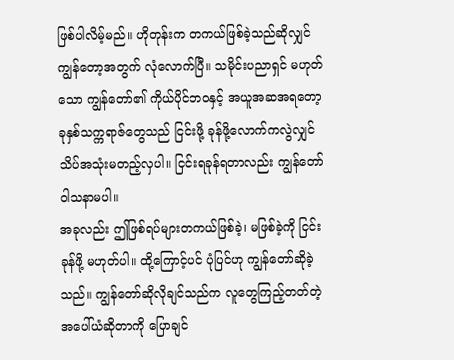ဖြစ်ပါလိမ့်မည်။ ဟိုတုန်းက တကယ်ဖြစ်ခဲ့သည်ဆိုလျှင် ကျွန်တော့အတွက် လုံလောက်ပြီ။ သမိုင်းပညာရှင် မဟုတ်သော ကျွန်တော်၏ ကိုယ်ပိုင်ဘဝနှင့် အယူအဆအရတော့ ခုနှစ်သက္ကရာဇ်တွေသည် ငြင်းဖို့ ခုန်ဖို့လောက်ကလွဲလျှင် သိပ်အသုံးမတည့်လှပါ။ ငြင်းရခုန်ရတာလည်း ကျွန်တော် ဝါသနာမပါ။
အခုလည်း ဤဖြစ်ရပ်များတကယ်ဖြစ်ခဲ့၊ မဖြစ်ခဲ့ကို ငြင်းခုန်ဖို့ မဟုတ်ပါ။ ထို့ကြောင့်ပင် ပုံပြင်ဟု ကျွန်တော်ဆိုခဲ့သည်။ ကျွန်တော်ဆိုလိုချင်သည်က လူတွေကြည့်တတ်တဲ့ အပေါ်ယံဆိုတာကို ပြောချင်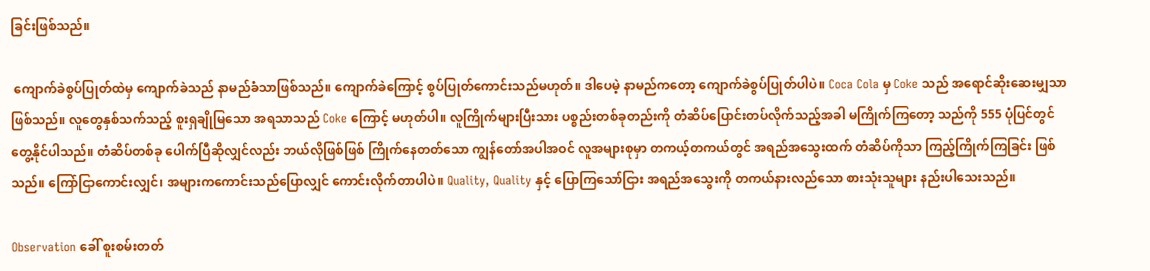ခြင်းဖြစ်သည်။

 ကျောက်ခဲစွပ်ပြုတ်ထဲမှ ကျောက်ခဲသည် နာမည်ခံသာဖြစ်သည်။ ကျောက်ခဲကြောင့် စွပ်ပြုတ်ကောင်းသည်မဟုတ်။ ဒါပေမဲ့ နာမည်ကတော့ ကျောက်ခဲစွပ်ပြုတ်ပါပဲ။ Coca Cola မှ Coke သည် အရောင်ဆိုးဆေးမျှသာဖြစ်သည်။ လူတွေနှစ်သက်သည့် စူးရှချိုမြသော အရသာသည် Coke ကြောင့် မဟုတ်ပါ။ လူကြိုက်များပြီးသား ပစ္စည်းတစ်ခုတည်းကို တံဆိပ်ပြောင်းတပ်လိုက်သည့်အခါ မကြိုက်ကြတော့ သည်ကို 555 ပုံပြင်တွင် တွေ့နိုင်ပါသည်။ တံဆိပ်တစ်ခု ပေါက်ပြီဆိုလျှင်လည်း ဘယ်လိုဖြစ်ဖြစ် ကြိုက်နေတတ်သော ကျွန်တော်အပါအဝင် လူအများစုမှာ တကယ့်တကယ်တွင် အရည်အသွေးထက် တံဆိပ်ကိုသာ ကြည့်ကြိုက်ကြခြင်း ဖြစ်သည်။ ကြော်ငြာကောင်းလျှင်၊ အများကကောင်းသည်ပြောလျှင် ကောင်းလိုက်တာပါပဲ။ Quality, Quality နှင့် ပြောကြသော်ငြား အရည်အသွေးကို တကယ်နားလည်သော စားသုံးသူများ နည်းပါသေးသည်။

Observation ခေါ် စူးစမ်းတတ်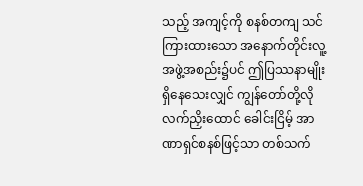သည့် အကျင့်ကို စနစ်တကျ သင်ကြားထားသော အနောက်တိုင်းလူ့အဖွဲ့အစည်း၌ပင် ဤပြဿနာမျိုးရှိနေသေးလျှင် ကျွန်တော်တို့လို လက်ညှိးထောင် ခေါင်းငြိမ့် အာဏာရှင်စနစ်ဖြင့်သာ တစ်သက်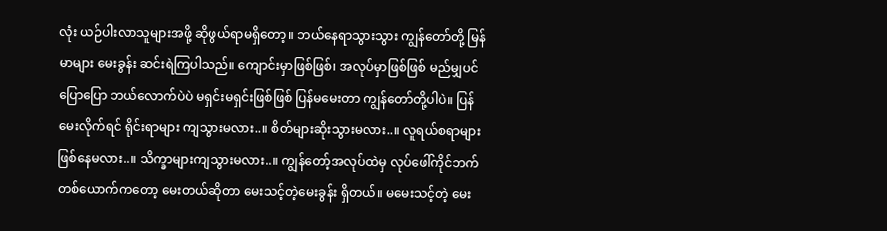လုံး ယဉ်ပါးလာသူများအဖို့ ဆိုဖွယ်ရာမရှိတော့။ ဘယ်နေရာသွားသွား ကျွန်တော်တို့ မြန်မာများ မေးခွန်း ဆင်းရဲကြပါသည်။ ကျောင်းမှာဖြစ်ဖြစ်၊ အလုပ်မှာဖြစ်ဖြစ် မည်မျှပင်ပြောပြော ဘယ်လောက်ပဲပဲ မရှင်းမရှင်းဖြစ်ဖြစ် ပြန်မမေးတာ ကျွန်တော်တို့ပါပဲ။ ပြန်မေးလိုက်ရင် ရိုင်းရာများ ကျသွားမလား..။ စိတ်များဆိုးသွားမလား..။ လူရယ်စရာများ ဖြစ်နေမလား..။ သိက္ခာများကျသွားမလား..။ ကျွန်တော့်အလုပ်ထဲမှ လုပ်ဖေါ်ကိုင်ဘက်တစ်ယောက်ကတော့ မေးတယ်ဆိုတာ မေးသင့်တဲ့မေးခွန်း ရှိတယ်။ မမေးသင့်တဲ့ မေး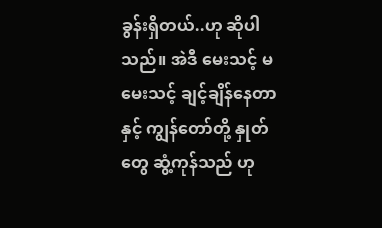ခွန်းရှိတယ်..ဟု ဆိုပါသည်။ အဲဒီ မေးသင့် မမေးသင့် ချင့်ချိန်နေတာနှင့် ကျွန်တော်တို့ နှုတ်တွေ ဆွံ့ကုန်သည် ဟု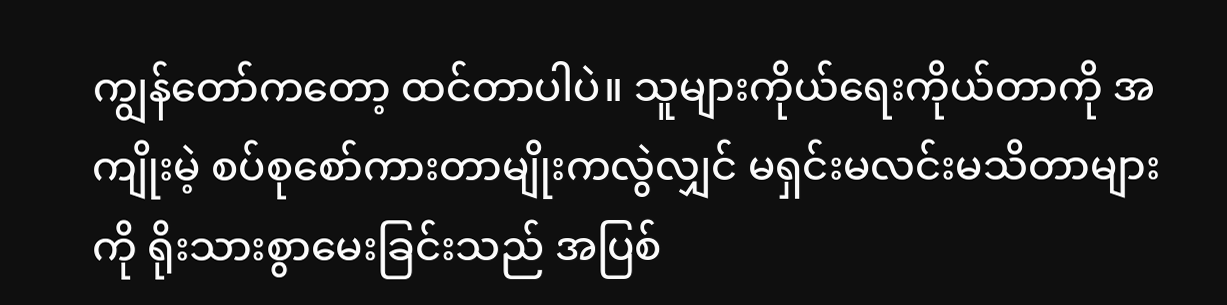ကျွန်တော်ကတော့ ထင်တာပါပဲ။ သူများကိုယ်ရေးကိုယ်တာကို အကျိုးမဲ့ စပ်စုစော်ကားတာမျိုးကလွဲလျှင် မရှင်းမလင်းမသိတာများကို ရိုးသားစွာမေးခြင်းသည် အပြစ်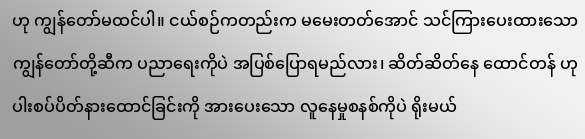ဟု ကျွန်တော်မထင်ပါ။ ငယ်စဉ်ကတည်းက မမေးတတ်အောင် သင်ကြားပေးထားသော ကျွန်တော်တို့ဆီက ပညာရေးကိုပဲ အပြစ်ပြောရမည်လား၊ ဆိတ်ဆိတ်နေ ထောင်တန် ဟု ပါးစပ်ပိတ်နားထောင်ခြင်းကို အားပေးသော လူနေမှုစနစ်ကိုပဲ ရိုးမယ်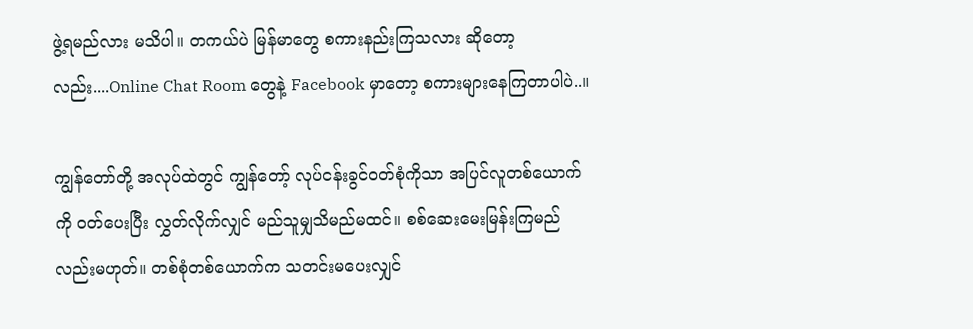ဖွဲ့ရမည်လား မသိပါ။ တကယ်ပဲ မြန်မာတွေ စကားနည်းကြသလား ဆိုတော့လည်း....Online Chat Room တွေနဲ့ Facebook မှာတော့ စကားများနေကြတာပါပဲ..။

ကျွန်တော်တို့ အလုပ်ထဲတွင် ကျွန်တော့် လုပ်ငန်းခွင်ဝတ်စုံကိုသာ အပြင်လူတစ်ယောက်ကို ဝတ်ပေးပြီး လွှတ်လိုက်လျှင် မည်သူမျှသိမည်မထင်။ စစ်ဆေးမေးမြန်းကြမည်လည်းမဟုတ်။ တစ်စုံတစ်ယောက်က သတင်းမပေးလျှင်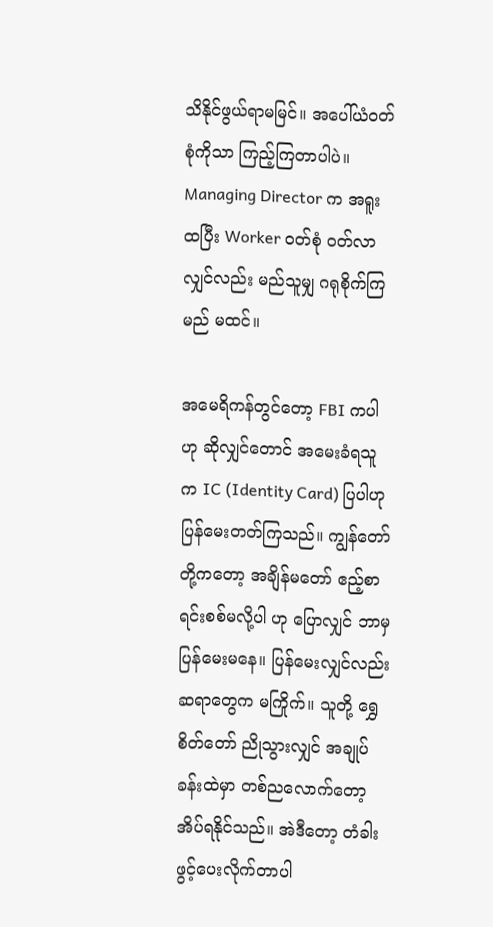သိနိုင်ဖွယ်ရာမမြင်။ အပေါ်ယံဝတ်စုံကိုသာ ကြည့်ကြတာပါပဲ။ Managing Director က အရူးထပြီး Worker ဝတ်စုံ ဝတ်လာလျှင်လည်း မည်သူမျှ ဂရုစိုက်ကြမည် မထင်။

အမေရိကန်တွင်တော့ FBI ကပါဟု ဆိုလျှင်တောင် အမေးခံရသူက IC (Identity Card) ပြပါဟု ပြန်မေးတတ်ကြသည်။ ကျွန်တော်တို့ကတော့ အချိန်မတော် ဧည့်စာရင်းစစ်မလို့ပါ ဟု ပြောလျှင် ဘာမှပြန်မေးမနေ။ ပြန်မေးလျှင်လည်း ဆရာတွေက မကြိုက်။ သူတို့ ရွှေစိတ်တော် ညိုသွားလျှင် အချုပ်ခန်းထဲမှာ တစ်ညလောက်တော့ အိပ်ရနိုင်သည်။ အဲဒီတော့ တံခါးဖွင့်ပေးလိုက်တာပါ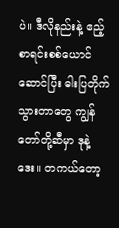ပဲ။ ဒီလိုနည်းနဲ့ ဧည့်စာရင်းစစ်ယောင်ဆောင်ပြီး ဓါးပြတိုက်သွားတာတွေ ကျွန်တော်တို့ဆီမှာ ဒုနဲ့ဒေး။ တကယ်တော့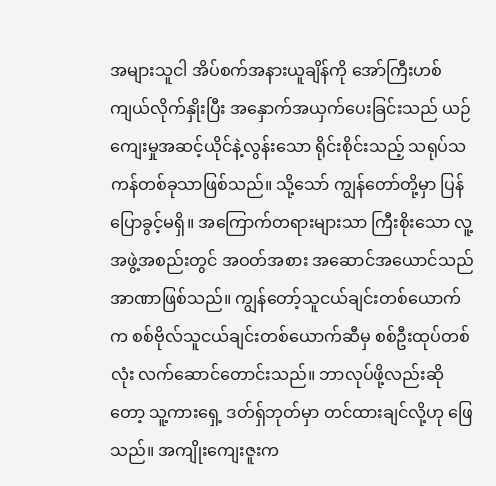အများသူငါ အိပ်စက်အနားယူချိန်ကို အော်ကြီးဟစ်ကျယ်လိုက်နှိုးပြီး အနှောက်အယှက်ပေးခြင်းသည် ယဉ်ကျေးမှုအဆင့်ယိုင်နဲ့လွန်းသော ရိုင်းစိုင်းသည့် သရုပ်သကန်တစ်ခုသာဖြစ်သည်။ သို့သော် ကျွန်တော်တို့မှာ ပြန်ပြောခွင့်မရှိ။ အကြောက်တရားများသာ ကြီးစိုးသော လူ့အဖွဲ့အစည်းတွင် အဝတ်အစား အဆောင်အယောင်သည် အာဏာဖြစ်သည်။ ကျွန်တော့်သူငယ်ချင်းတစ်ယောက်က စစ်ဗိုလ်သူငယ်ချင်းတစ်ယောက်ဆီမှ စစ်ဦးထုပ်တစ်လုံး လက်ဆောင်တောင်းသည်။ ဘာလုပ်ဖို့လည်းဆိုတော့ သူ့ကားရှေ့ ဒတ်ရှ်ဘုတ်မှာ တင်ထားချင်လို့ဟု ဖြေသည်။ အကျိုးကျေးဇူးက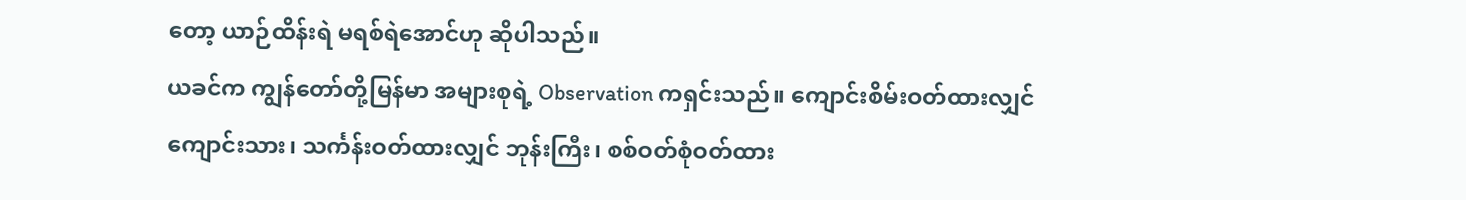တော့ ယာဉ်ထိန်းရဲ မရစ်ရဲအောင်ဟု ဆိုပါသည်။
ယခင်က ကျွန်တော်တို့မြန်မာ အများစုရဲ့ Observation ကရှင်းသည်။ ကျောင်းစိမ်းဝတ်ထားလျှင် ကျောင်းသား၊ သင်္ကန်းဝတ်ထားလျှင် ဘုန်းကြီး၊ စစ်ဝတ်စုံဝတ်ထား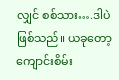လျှင် စစ်သား….ဒါပဲဖြစ်သည်။ ယခုတော့ ကျောင်းစိမ်း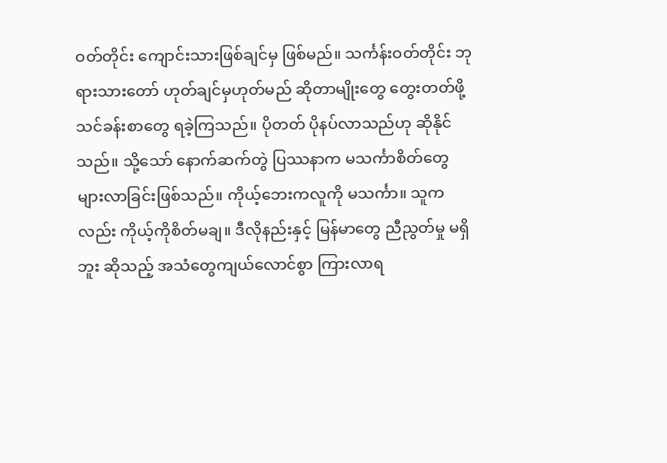ဝတ်တိုင်း ကျောင်းသားဖြစ်ချင်မှ ဖြစ်မည်။ သင်္ကန်းဝတ်တိုင်း ဘုရားသားတော် ဟုတ်ချင်မှဟုတ်မည် ဆိုတာမျိုးတွေ တွေးတတ်ဖို့ သင်ခန်းစာတွေ ရခဲ့ကြသည်။ ပိုတတ် ပိုနပ်လာသည်ဟု ဆိုနိုင်သည်။ သို့သော် နောက်ဆက်တွဲ ပြဿနာက မသင်္ကာစိတ်တွေ များလာခြင်းဖြစ်သည်။ ကိုယ့်ဘေးကလူကို မသင်္ကာ။ သူကလည်း ကိုယ့်ကိုစိတ်မချ။ ဒီလိုနည်းနှင့် မြန်မာတွေ ညီညွတ်မှု မရှိဘူး ဆိုသည့် အသံတွေကျယ်လောင်စွာ ကြားလာရ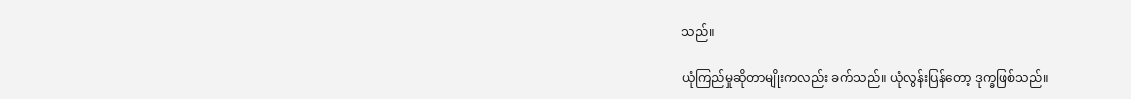သည်။

ယုံကြည်မှုဆိုတာမျိုးကလည်း ခက်သည်။ ယုံလွန်းပြန်တော့ ဒုက္ခဖြစ်သည်။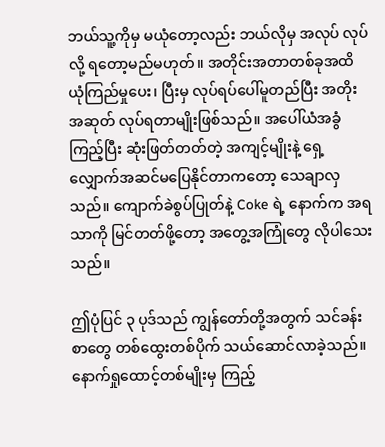ဘယ်သူ့ကိုမှ မယုံတော့လည်း ဘယ်လိုမှ အလုပ် လုပ်လို့ ရတော့မည်မဟုတ်။ အတိုင်းအတာတစ်ခုအထိ ယုံကြည်မှုပေး၊ ပြီးမှ လုပ်ရပ်ပေါ်မူတည်ပြီး အတိုးအဆုတ် လုပ်ရတာမျိုးဖြစ်သည်။ အပေါ်ယံအခွံကြည့်ပြီး ဆုံးဖြတ်တတ်တဲ့ အကျင့်မျိုးနဲ့ ရှေ့လျှောက်အဆင်မပြေနိုင်တာကတော့ သေချာလှသည်။ ကျောက်ခဲစွပ်ပြုတ်နဲ့ Coke ရဲ့ နောက်က အရသာကို မြင်တတ်ဖို့တော့ အတွေ့အကြုံတွေ လိုပါသေးသည်။

ဤပုံပြင် ၃ ပုဒ်သည် ကျွန်တော်တို့အတွက် သင်ခန်းစာတွေ တစ်ထွေးတစ်ပိုက် သယ်ဆောင်လာခဲ့သည်။ နောက်ရှုထောင့်တစ်မျိုးမှ ကြည့်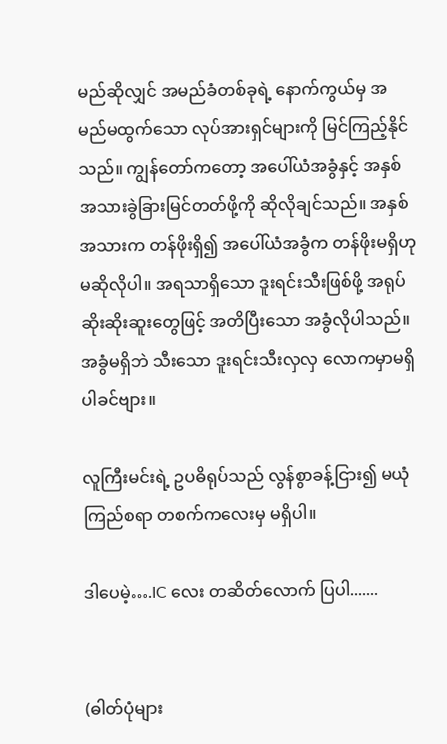မည်ဆိုလျှင် အမည်ခံတစ်ခုရဲ့ နောက်ကွယ်မှ အမည်မထွက်သော လုပ်အားရှင်များကို မြင်ကြည့်နိုင်သည်။ ကျွန်တော်ကတော့ အပေါ်ယံအခွံနှင့် အနှစ်အသားခွဲခြားမြင်တတ်ဖို့ကို ဆိုလိုချင်သည်။ အနှစ်အသားက တန်ဖိုးရှိ၍ အပေါ်ယံအခွံက တန်ဖိုးမရှိဟု မဆိုလိုပါ။ အရသာရှိသော ဒူးရင်းသီးဖြစ်ဖို့ အရုပ်ဆိုးဆိုးဆူးတွေဖြင့် အတိပြီးသော အခွံလိုပါသည်။ အခွံမရှိဘဲ သီးသော ဒူးရင်းသီးလှလှ လောကမှာမရှိပါခင်ဗျား။

လူကြီးမင်းရဲ့ ဥပဓိရုပ်သည် လွန်စွာခန့်ငြား၍ မယုံကြည်စရာ တစက်ကလေးမှ မရှိပါ။

ဒါပေမဲ့….IC လေး တဆိတ်လောက် ပြပါ.......


(ဓါတ်ပုံများ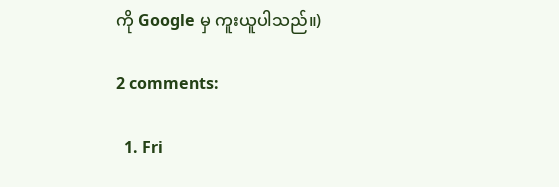ကို Google မှ ကူးယူပါသည်။)

2 comments:

  1. Fri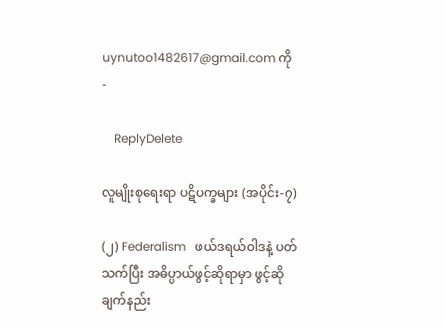uynutoo1482617@gmail.com ကို -

    ReplyDelete

လူမျိုးစုရေးရာ ပဋိပက္ခများ (အပိုင်း-၇)

(၂) Federalism   ဖယ်ဒရယ်ဝါဒနဲ့ ပတ်သက်ပြီး အဓိပ္ပာယ်ဖွင့်ဆိုရာမှာ ဖွင့်ဆိုချက်နည်း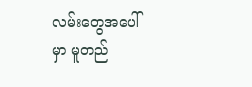လမ်းတွေအပေါ်မှာ မူတည်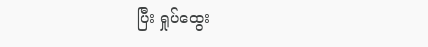ပြီး ရှုပ်ထွေး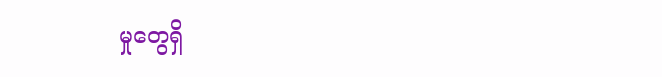မှုတွေရှိ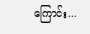ကြောင်း...